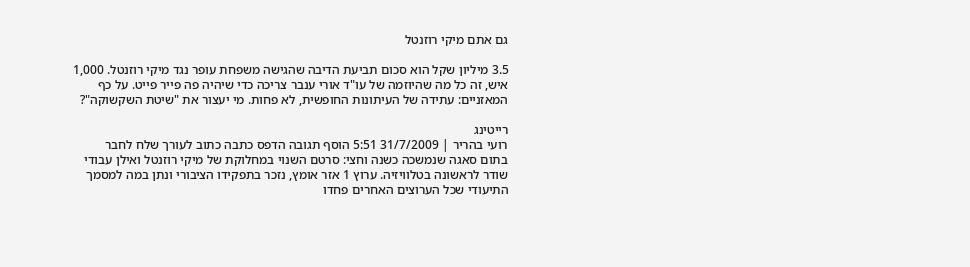גם אתם מיקי רוזנטל

3.5 מיליון שקל הוא סכום תביעת הדיבה שהגישה משפחת עופר נגד מיקי רוזנטל. 1,000 איש, זה כל מה שהיוזמה של עו"ד אורי ענבר צריכה כדי שיהיה פה פייר פייט. על כף המאזניים: עתידה של העיתונות החופשית, לא פחות. מי יעצור את "שיטת השקשוקה"?

רייטינג
רועי בהריר | 31/7/2009 5:51 הוסף תגובה הדפס כתבה כתוב לעורך שלח לחבר
בתום סאגה שנמשכה כשנה וחצי: סרטם השנוי במחלוקת של מיקי רוזנטל ואילן עבודי שודר לראשונה בטלוויזיה. ערוץ 1 אזר אומץ, נזכר בתפקידו הציבורי ונתן במה למסמך התיעודי שכל הערוצים האחרים פחדו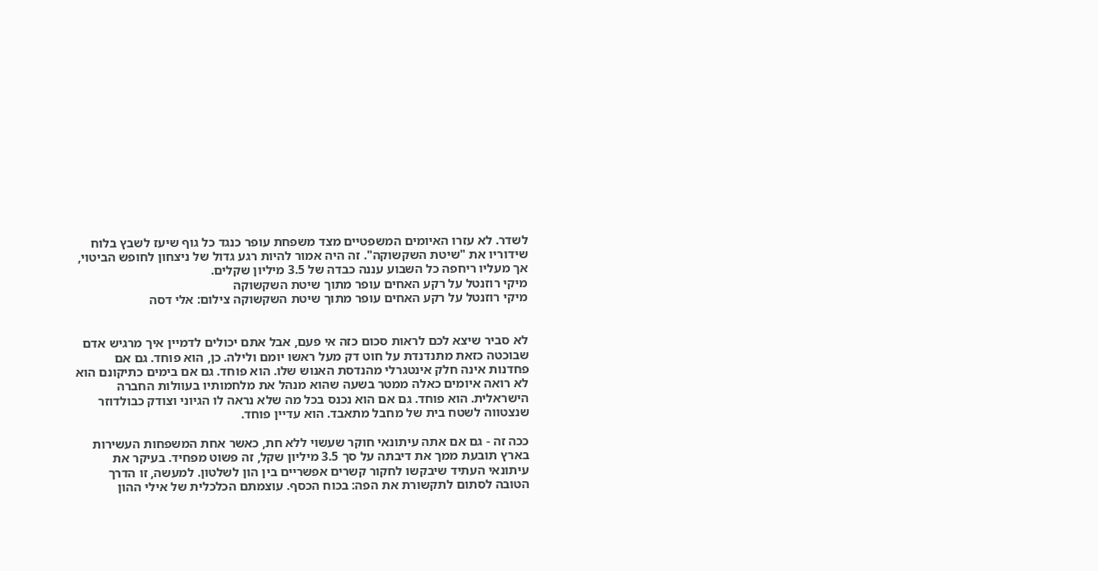לשדר. לא עזרו האיומים המשפטיים מצד משפחת עופר כנגד כל גוף שיעז לשבץ בלוח שידוריו את "שיטת השקשוקה". זה היה אמור להיות רגע גדול של ניצחון לחופש הביטוי, אך מעליו ריחפה כל השבוע עננה כבדה של 3.5 מיליון שקלים.
מיקי רוזנטל על רקע האחים עופר מתוך שיטת השקשוקה
מיקי רוזנטל על רקע האחים עופר מתוך שיטת השקשוקה צילום: אלי דסה


לא סביר שיצא לכם לראות סכום כזה אי פעם, אבל אתם יכולים לדמיין איך מרגיש אדם שבוכטה כזאת מתנדנדת על חוט דק מעל ראשו יומם ולילה. כן, הוא פוחד. גם אם פחדנות אינה חלק אינטגרלי מהנדסת האנוש שלו. הוא פוחד. גם אם בימים כתיקונם הוא לא רואה איומים כאלה ממטר בשעה שהוא מנהל את מלחמותיו בעוולות החברה הישראלית. הוא פוחד. גם אם הוא נכנס בכל מה שלא נראה לו הגיוני וצודק כבולדוזר שנצטווה לשטח בית של מחבל מתאבד. הוא עדיין פוחד.

ככה זה - גם אם אתה עיתונאי חוקר שעשוי ללא חת, כאשר אחת המשפחות העשירות בארץ תובעת ממך את דיבתה על סך 3.5 מיליון שקל, זה פשוט מפחיד. בעיקר את עיתונאי העתיד שיבקשו לחקור קשרים אפשריים בין הון לשלטון. למעשה, זו הדרך הטובה לסתום לתקשורת את הפה: בכוח הכסף. עוצמתם הכלכלית של אילי ההון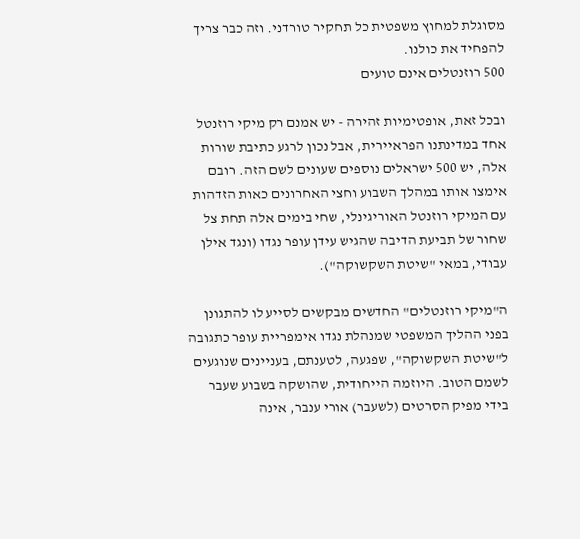מסוגלת למחוץ משפטית כל תחקיר טורדני. וזה כבר צריך להפחיד את כולנו.
500 רוזנטלים אינם טועים

ובכל זאת, אופטימיות זהירה - יש אמנם רק מיקי רוזנטל אחד במדינתנו הפראיירית, אבל נכון לרגע כתיבת שורות אלה, יש 500 ישראלים נוספים שעונים לשם הזה. רובם אימצו אותו במהלך השבוע וחצי האחרונים כאות הזדהות עם המיקי רוזנטל האוריגינלי, שחי בימים אלה תחת צל שחור של תביעת הדיבה שהגיש עידן עופר נגדו (ונגד אילן עבודי, במאי "שיטת השקשוקה").

ה"מיקי רוזנטלים" החדשים מבקשים לסייע לו להתגונן בפני ההליך המשפטי שמנהלת נגדו אימפריית עופר כתגובה ל"שיטת השקשוקה", שפגעה, לטענתם, בעניינים שנוגעים לשמם הטוב. היוזמה הייחודית, שהושקה בשבוע שעבר בידי מפיק הסרטים (לשעבר) אורי ענבר, אינה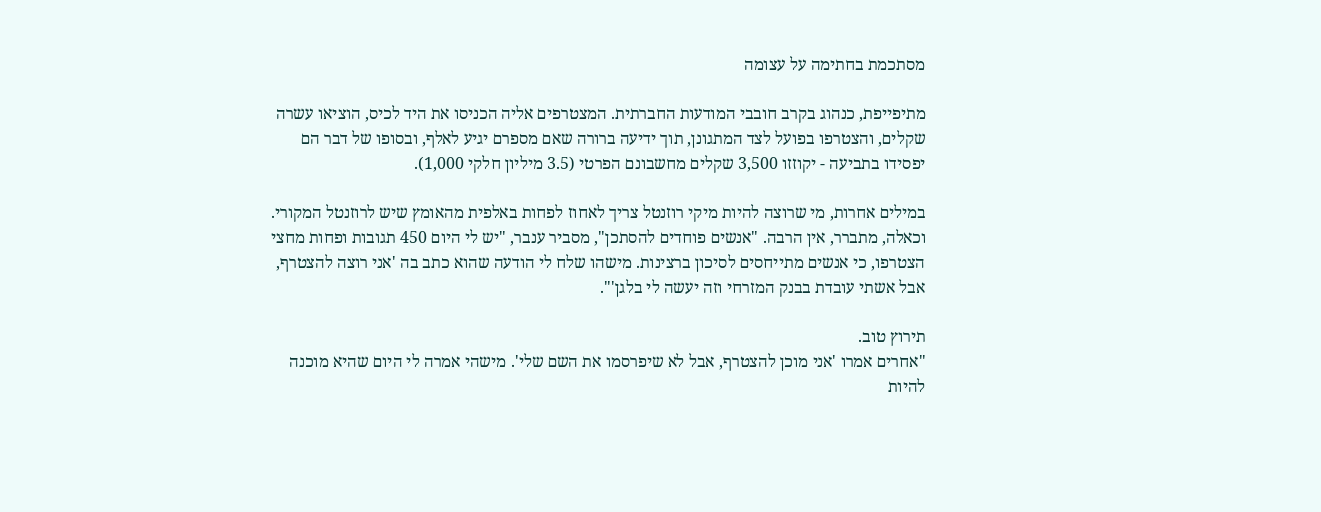מסתכמת בחתימה על עצומה

מתיפייפת, כנהוג בקרב חובבי המודעות החברתית. המצטרפים אליה הכניסו את היד לכיס, הוציאו עשרה שקלים, והצטרפו בפועל לצד המתגונן, תוך ידיעה ברורה שאם מספרם יגיע לאלף, ובסופו של דבר הם יפסידו בתביעה - יקוזזו 3,500 שקלים מחשבונם הפרטי (3.5 מיליון חלקי 1,000).

במילים אחרות, מי שרוצה להיות מיקי רוזנטל צריך לאחוז לפחות באלפית מהאומץ שיש לרוזנטל המקורי. וכאלה, מתברר, אין הרבה. "אנשים פוחדים להסתכן", מסביר ענבר, "יש לי היום 450 תגובות ופחות מחצי הצטרפו, כי אנשים מתייחסים לסיכון ברצינות. מישהו שלח לי הודעה שהוא כתב בה 'אני רוצה להצטרף, אבל אשתי עובדת בבנק המזרחי וזה יעשה לי בלגן'".

תירוץ טוב.
"אחרים אמרו 'אני מוכן להצטרף, אבל לא שיפרסמו את השם שלי'. מישהי אמרה לי היום שהיא מוכנה להיות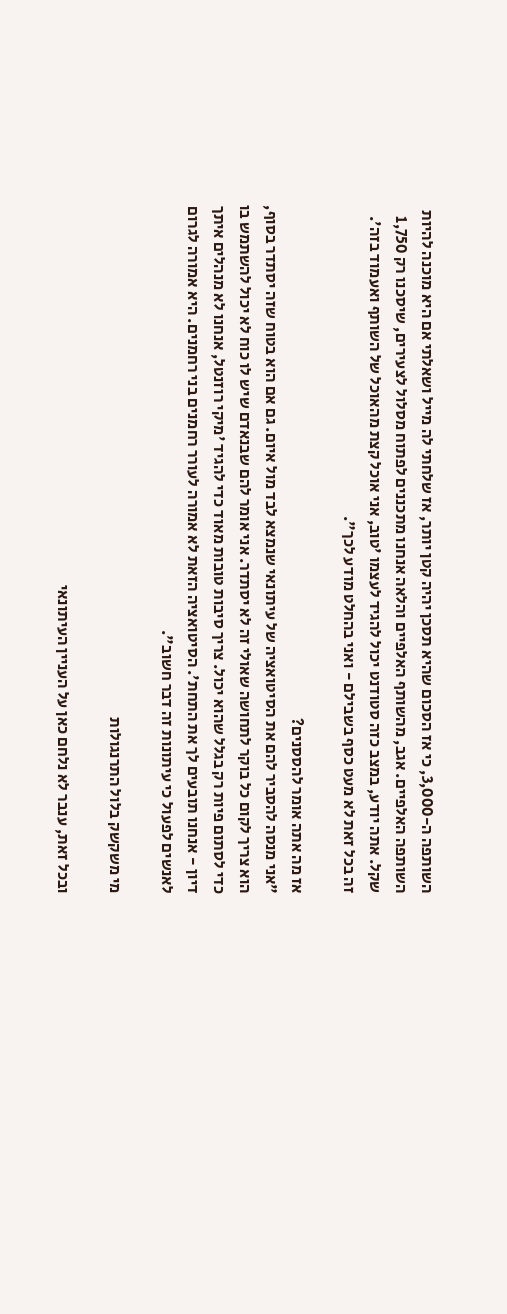השותפה ה-3,000, כי אז הסכום שהיא תסכן יהיה קטן יותר, אז שלחתי לה מייל ושאלתי אם היא מוכנה להיות השותפה האלפיים. אגב, מהשותף האלפיים והלאה אנחנו מתכננים לפתוח מסלול לצעירים, שיסכנו רק 1,750 שקל. אתה יודע, במצב כזה סטודנט יכול להגיד לעצמו 'טוב, אני אוכל קצת מהאוכל של השותף ואעמוד בזה'. זה בכל זאת לא מעט כסף בשבילם - ואני בהחלט מודע לכך".

אז מה אתה אומר להססנים?
"אני מנסה להסביר להם את הסיטואציה של עיתונאי שנמצא לבד מול איום. גם אם הוא בטוח שזה יסתדר בסוף, הוא צריך לקום כל בוקר לתחושה שאולי זה לא יסתדר. אני אומר להם שבנאדם שיש לו כוח לא יכול להשתמש בו כדי לסתום פיות רק בגלל שהוא יכול. צריך סיבות טובות מאוד כדי להגיד 'מיקי רוזנטל, אנחנו לא מנהלים איתך דיון - אנחנו תובעים לך את התחת'. הסיטואציה הזאת לא אמורה לעורר רחמנים בני רחמנים. היא אמורה לגרום לאנשים לפעול כי עיתונות זה דבר חשוב".

מי משקשק בלול התרנגולות

ובכל זאת, ענבר לא נלחם כאן על העניין העיתונאי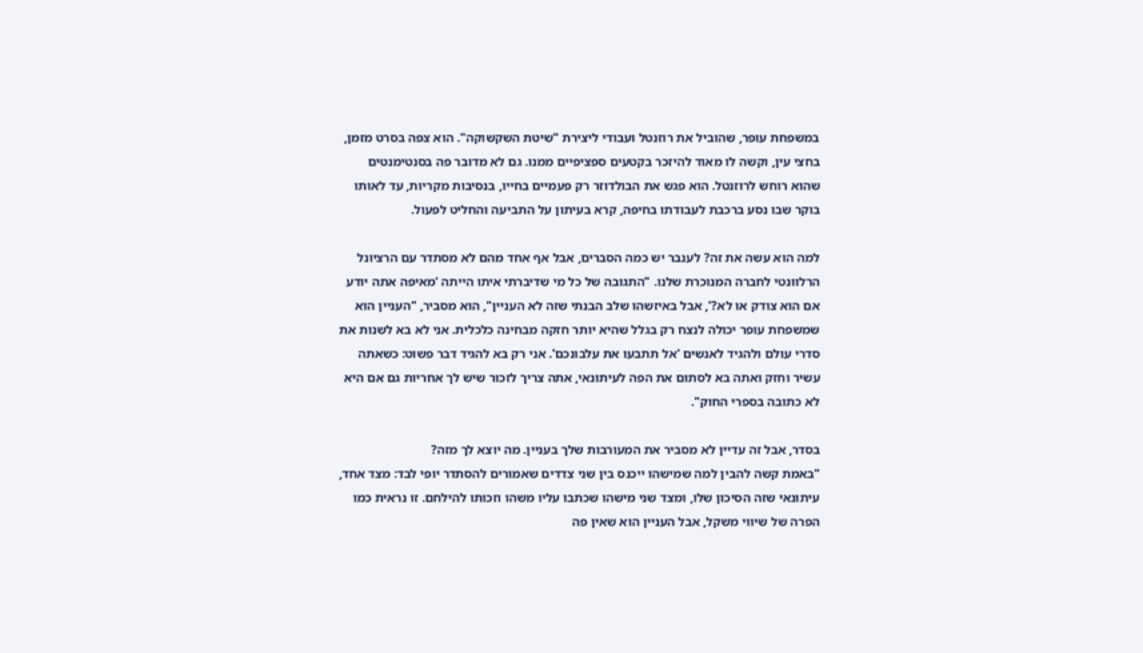במשפחת עופר, שהוביל את רוזנטל ועבודי ליצירת "שיטת השקשוקה". הוא צפה בסרט מזמן, בחצי עין, וקשה לו מאוד להיזכר בקטעים ספציפיים ממנו. גם לא מדובר פה בסנטימנטים שהוא רוחש לרוזנטל. הוא פגש את הבולדוזר רק פעמיים בחייו, בנסיבות מקריות, עד לאותו בוקר שבו נסע ברכבת לעבודתו בחיפה, קרא בעיתון על התביעה והחליט לפעול.

למה הוא עשה את זה? לענבר יש כמה הסברים, אבל אף אחד מהם לא מסתדר עם הרציונל הרלוונטי לחברה המנוכרת שלנו. "התגובה של כל מי שדיברתי איתו הייתה 'מאיפה אתה יודע אם הוא צודק או לא?', אבל באיזשהו שלב הבנתי שזה לא העניין", הוא מסביר, "העניין הוא שמשפחת עופר יכולה לנצח רק בגלל שהיא יותר חזקה מבחינה כלכלית. אני לא בא לשנות את סדרי עולם ולהגיד לאנשים 'אל תתבעו את עלבונכם'. אני רק בא להגיד דבר פשוט: כשאתה עשיר וחזק ואתה בא לסתום את הפה לעיתונאי, אתה צריך לזכור שיש לך אחריות גם אם היא לא כתובה בספרי החוק".

בסדר, אבל זה עדיין לא מסביר את המעורבות שלך בעניין. מה יוצא לך מזה?
"באמת קשה להבין למה שמישהו ייכנס בין שני צדדים שאמורים להסתדר יופי לבד: מצד אחד, עיתונאי שזה הסיכון שלו, ומצד שני מישהו שכתבו עליו משהו וזכותו להילחם. זו נראית כמו הפרה של שיווי משקל, אבל העניין הוא שאין פה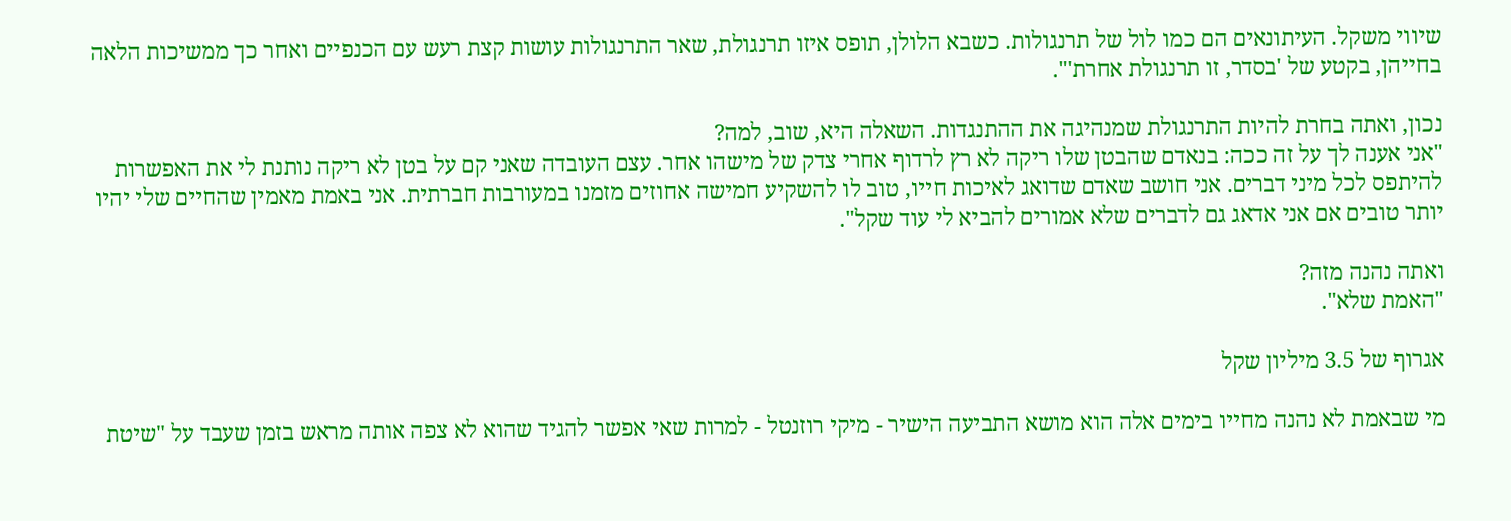שיווי משקל. העיתונאים הם כמו לול של תרנגולות. כשבא הלולן, תופס איזו תרנגולת, שאר התרנגולות עושות קצת רעש עם הכנפיים ואחר כך ממשיכות הלאה בחייהן, בקטע של 'בסדר, זו תרנגולת אחרת'".

נכון, ואתה בחרת להיות התרנגולת שמנהיגה את ההתנגדות. השאלה היא, שוב, למה?
"אני אענה לך על זה ככה: בנאדם שהבטן שלו ריקה לא רץ לרדוף אחרי צדק של מישהו אחר. עצם העובדה שאני קם על בטן לא ריקה נותנת לי את האפשרות להיתפס לכל מיני דברים. אני חושב שאדם שדואג לאיכות חייו, טוב לו להשקיע חמישה אחוזים מזמנו במעורבות חברתית. אני באמת מאמין שהחיים שלי יהיו יותר טובים אם אני אדאג גם לדברים שלא אמורים להביא לי עוד שקל".

ואתה נהנה מזה?
"האמת שלא".

אגרוף של 3.5 מיליון שקל

מי שבאמת לא נהנה מחייו בימים אלה הוא מושא התביעה הישיר - מיקי רוזנטל - למרות שאי אפשר להגיד שהוא לא צפה אותה מראש בזמן שעבד על "שיטת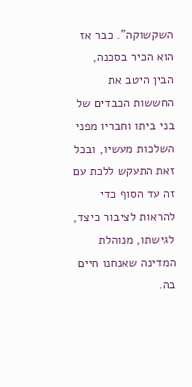השקשוקה". כבר אז הוא הכיר בסכנה, הבין היטב את החששות הכבדים של בני ביתו וחבריו מפני השלכות מעשיו, ובכל זאת התעקש ללכת עם זה עד הסוף כדי להראות לציבור כיצד, לגישתו, מנוהלת המדינה שאנחנו חיים בה.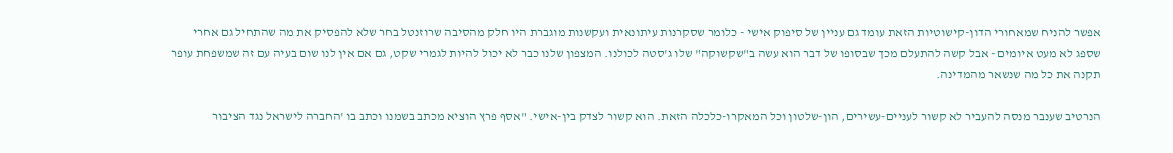אפשר להניח שמאחורי הדון-קישוטיות הזאת עומד גם עניין של סיפוק אישי - כלומר שסקרנות עיתונאית ועקשנות מוגברת היו חלק מהסיבה שרוזנטל בחר שלא להפסיק את מה שהתחיל גם אחרי שספג לא מעט איומים - אבל קשה להתעלם מכך שבסופו של דבר הוא עשה ב"שקשוקה" שלו ג'סטה לכולנו. המצפון שלנו כבר לא יכול להיות לגמרי שקט, גם אם אין לנו שום בעיה עם זה שמשפחת עופר תקנה את כל מה שנשאר מהמדינה.

הנרטיב שענבר מנסה להעביר לא קשור לעניים-עשירים, הון-שלטון וכל המאקרו-כלכלה הזאת. הוא קשור לצדק בין-אישי. "אסף פרץ הוציא מכתב בשמנו וכתב בו 'החברה לישראל נגד הציבור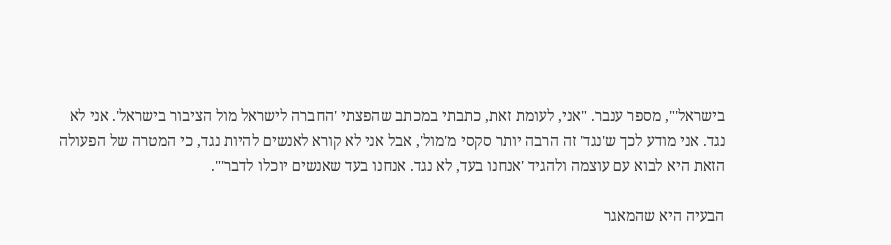בישראל'", מספר ענבר. "אני, לעומת זאת, כתבתי במכתב שהפצתי 'החברה לישראל מול הציבור בישראל'. אני לא נגד. אני מודע לכך ש'נגד' זה הרבה יותר סקסי מ'מול', אבל אני לא קורא לאנשים להיות נגד, כי המטרה של הפעולה הזאת היא לבוא עם עוצמה ולהגיד 'אנחנו בעד, לא נגד. אנחנו בעד שאנשים יוכלו לדבר'".

הבעיה היא שהמאגר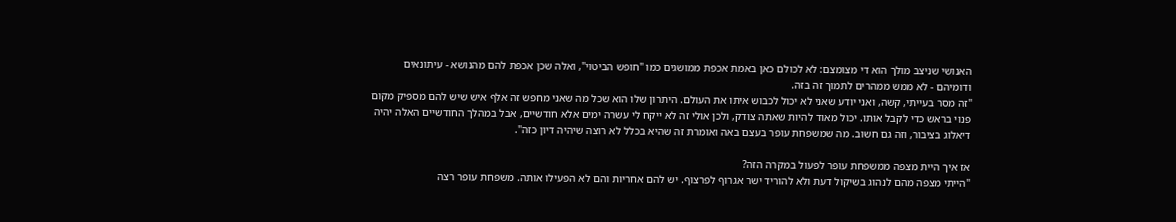האנושי שניצב מולך הוא די מצומצם: לא לכולם כאן באמת אכפת ממושגים כמו "חופש הביטוי", ואלה שכן אכפת להם מהנושא - עיתונאים ודומיהם - לא ממש ממהרים לתמוך זה בזה.
"זה מסר בעייתי, קשה, ואני יודע שאני לא יכול לכבוש איתו את העולם. היתרון שלו הוא שכל מה שאני מחפש זה אלף איש שיש להם מספיק מקום פנוי בראש כדי לקבל אותו. יכול מאוד להיות שאתה צודק, ולכן אולי זה לא ייקח לי עשרה ימים אלא חודשיים, אבל במהלך החודשיים האלה יהיה דיאלוג בציבור, וזה גם חשוב. מה שמשפחת עופר בעצם באה ואומרת זה שהיא בכלל לא רוצה שיהיה דיון כזה".

אז איך היית מצפה ממשפחת עופר לפעול במקרה הזה?
"הייתי מצפה מהם לנהוג בשיקול דעת ולא להוריד ישר אגרוף לפרצוף. יש להם אחריות והם לא הפעילו אותה. משפחת עופר רצה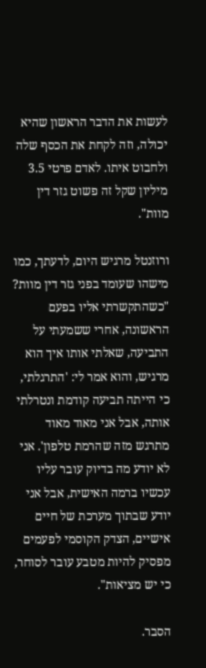לעשות את הדבר הראשון שהיא יכולה, וזה לקחת את הכסף שלה ולחבוט איתו. לאדם פרטי 3.5 מיליון שקל זה פשוט גזר דין מוות".

ורוזנטל מרגיש היום, לדעתך, כמו מישהו שעומד בפני גזר דין מוות?
"כשהתקשרתי אליו בפעם הראשונה, אחרי ששמעתי על התביעה, שאלתי אותו איך הוא מרגיש, והוא אמר לי: 'התרגלתי, כי הייתה תביעה קודמת ונטרלתי אותה, אבל אני מאוד מאוד מתרגש מזה שהרמת טלפון'. אני לא יודע מה בדיוק עובר עליו עכשיו ברמה האישית, אבל אני יודע שבתוך מערכת של חיים אישיים, הצדק הקוסמי לפעמים מפסיק להיות מטבע עובר לסוחר, כי יש מציאות".

הסבר.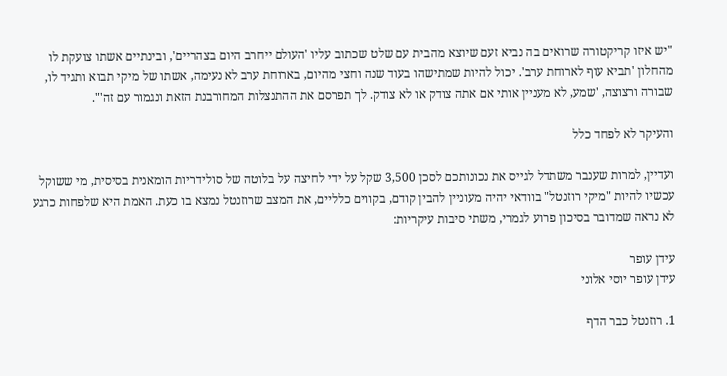"יש איזו קריקטורה שרואים בה נביא זעם שיוצא מהבית עם שלט שכתוב עליו 'העולם ייחרב היום בצהריים', ובינתיים אשתו צועקת לו מהחלון 'תביא עוף לארוחת ערב'. יכול להיות שמתישהו בעוד שנה וחצי מהיום, בארוחת ערב לא נעימה, אשתו של מיקי תבוא ותגיד לו, שבורה ורצוצה, 'שמע, לא מעניין אותי אם אתה צודק או לא צודק. לך תפרסם את ההתנצלות המחורבנת הזאת ונגמור עם זה'".

והעיקר לא לפחד כלל

ועדיין, למרות שענבר משתדל לגייס את נכונותכם לסכן 3,500 שקל על ידי לחיצה על בלוטה של סולידריות הומאנית בסיסית, מי ששוקל עכשיו להיות "מיקי רוזנטל" בוודאי יהיה מעוניין להבין קודם, בקווים כלליים, את המצב שרוזנטל נמצא בו כעת. האמת היא שלפחות כרגע לא נראה שמדובר בסיכון פרוע לגמרי, משתי סיבות עיקריות:

עידן עופר
עידן עופר יוסי אלוני

1. רוזנטל כבר הדף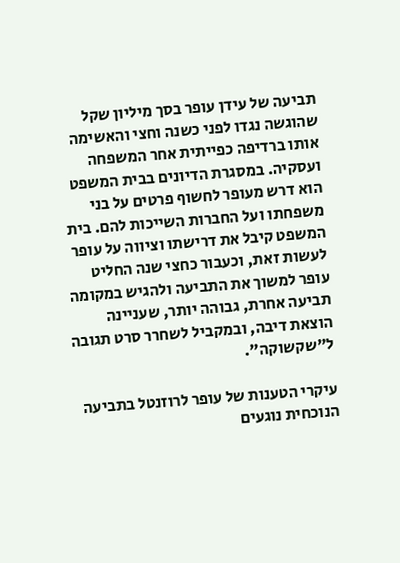תביעה של עידן עופר בסך מיליון שקל שהוגשה נגדו לפני כשנה וחצי והאשימה אותו ברדיפה כפייתית אחר המשפחה ועסקיה. במסגרת הדיונים בבית המשפט הוא דרש מעופר לחשוף פרטים על בני משפחתו ועל החברות השייכות להם. בית המשפט קיבל את דרישתו וציווה על עופר לעשות זאת, וכעבור כחצי שנה החליט עופר למשוך את התביעה ולהגיש במקומה תביעה אחרת, גבוהה יותר, שעניינה הוצאת דיבה, ובמקביל לשחרר סרט תגובה ל"שקשוקה".

עיקרי הטענות של עופר לרוזנטל בתביעה הנוכחית נוגעים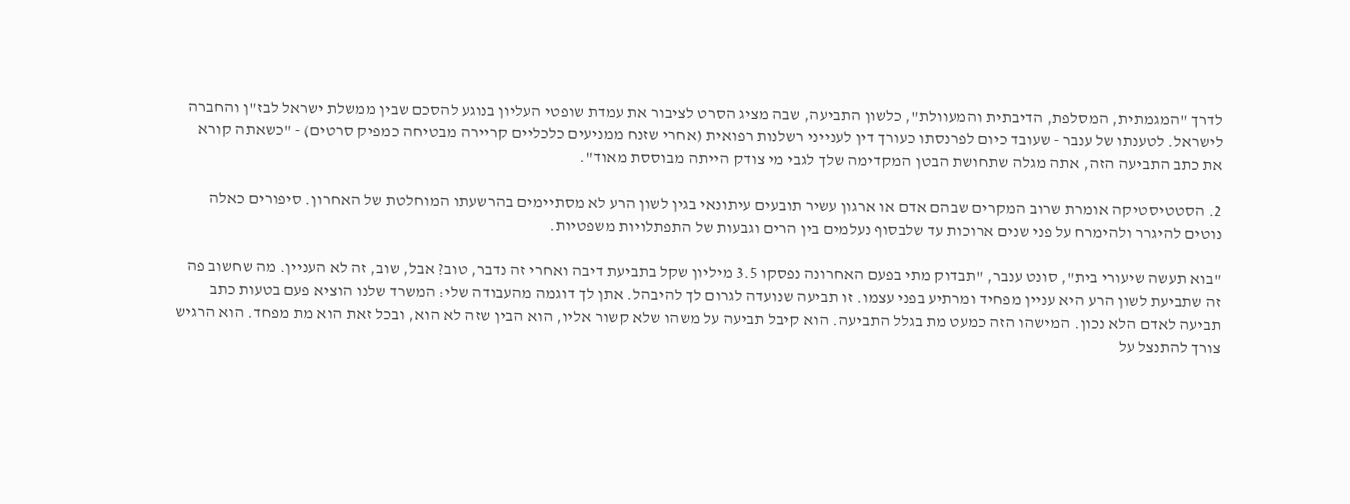לדרך "המגמתית, המסלפת, הדיבתית והמעוולת", כלשון התביעה, שבה מציג הסרט לציבור את עמדת שופטי העליון בנוגע להסכם שבין ממשלת ישראל לבז"ן והחברה לישראל. לטענתו של ענבר - שעובד כיום לפרנסתו כעורך דין לענייני רשלנות רפואית (אחרי שזנח ממניעים כלכליים קריירה מבטיחה כמפיק סרטים) - "כשאתה קורא את כתב התביעה הזה, אתה מגלה שתחושת הבטן המקדימה שלך לגבי מי צודק הייתה מבוססת מאוד".

2. הסטטיסטיקה אומרת שרוב המקרים שבהם אדם או ארגון עשיר תובעים עיתונאי בגין לשון הרע לא מסתיימים בהרשעתו המוחלטת של האחרון. סיפורים כאלה נוטים להיגרר ולהימרח על פני שנים ארוכות עד שלבסוף נעלמים בין הרים וגבעות של התפתלויות משפטיות.

"בוא תעשה שיעורי בית", סונט ענבר, "תבדוק מתי בפעם האחרונה נפסקו 3.5 מיליון שקל בתביעת דיבה ואחרי זה נדבר, טוב? אבל, שוב, זה לא העניין. מה שחשוב פה זה שתביעת לשון הרע היא עניין מפחיד ומרתיע בפני עצמו. זו תביעה שנועדה לגרום לך להיבהל. אתן לך דוגמה מהעבודה שלי: המשרד שלנו הוציא פעם בטעות כתב תביעה לאדם הלא נכון. המישהו הזה כמעט מת בגלל התביעה. הוא קיבל תביעה על משהו שלא קשור אליו, הוא הבין שזה לא הוא, ובכל זאת הוא מת מפחד. הוא הרגיש צורך להתנצל על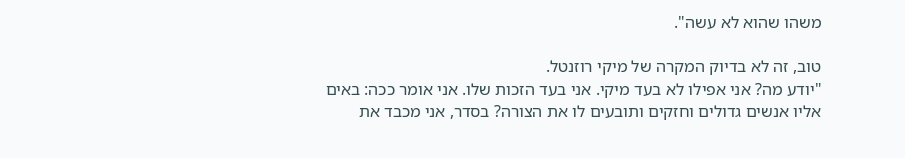משהו שהוא לא עשה".

טוב, זה לא בדיוק המקרה של מיקי רוזנטל.
"יודע מה? אני אפילו לא בעד מיקי. אני בעד הזכות שלו. אני אומר ככה: באים אליו אנשים גדולים וחזקים ותובעים לו את הצורה? בסדר, אני מכבד את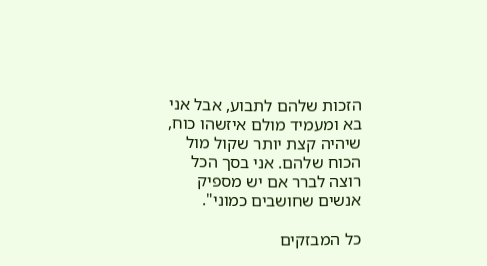הזכות שלהם לתבוע, אבל אני בא ומעמיד מולם איזשהו כוח, שיהיה קצת יותר שקול מול הכוח שלהם. אני בסך הכל רוצה לברר אם יש מספיק אנשים שחושבים כמוני".

כל המבזקים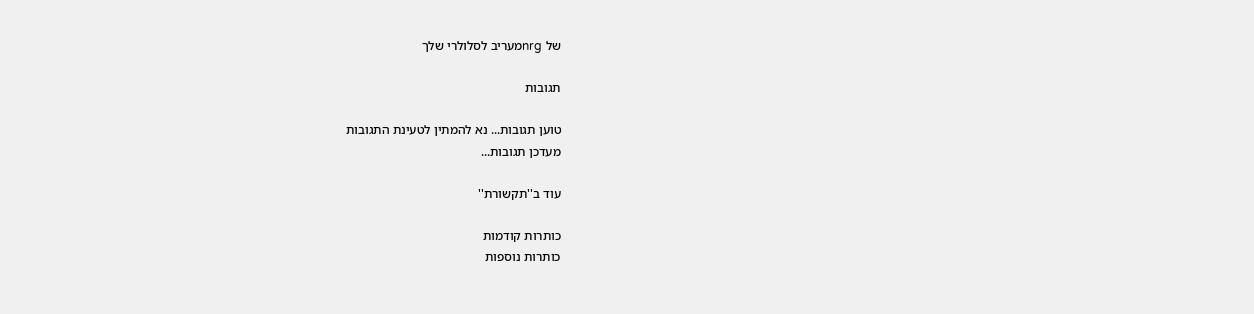של nrgמעריב לסלולרי שלך

תגובות

טוען תגובות... נא להמתין לטעינת התגובות
מעדכן תגובות...

עוד ב''תקשורת''

כותרות קודמות
כותרות נוספות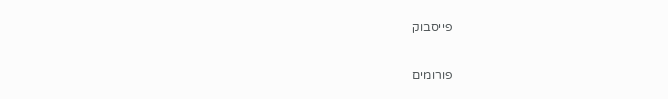פייסבוק

פורומים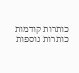כותרות קודמות
כותרות נוספות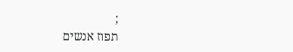;
תפוז אנשים